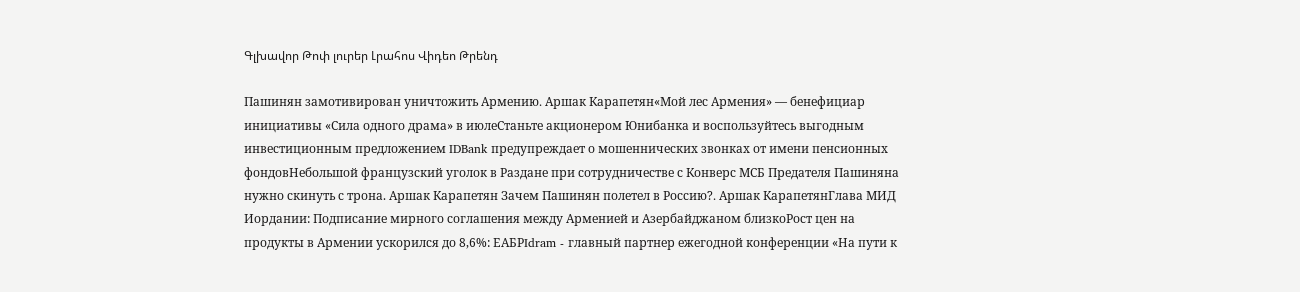Գլխավոր Թոփ լուրեր Լրահոս Վիդեո Թրենդ

Пашинян замотивирован уничтожить Армению․ Аршак Карапетян«Мой лес Армения» — бенефициар инициативы «Сила одного драма» в июлеСтаньте акционером Юнибанка и воспользуйтесь выгодным инвестиционным предложением IDBank предупреждает о мошеннических звонках от имени пенсионных фондовНебольшой французский уголок в Раздане при сотрудничестве с Конверс МСБ Предателя Пашиняна нужно скинуть с трона. Аршак Карапетян Зачем Пашинян полетел в Россию?․ Аршак КарапетянГлава МИД Иордании: Подписание мирного соглашения между Арменией и Азербайджаном близкоРост цен на продукты в Армении ускорился до 8,6%: ЕАБРIdram - главный партнер ежегодной конференции «На пути к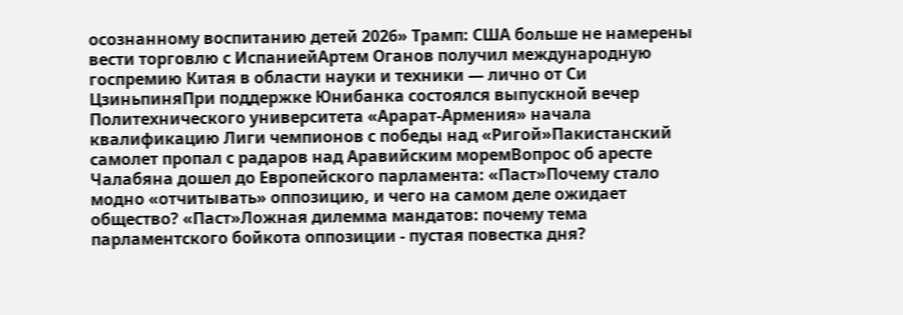осознанному воспитанию детей 2026» Трамп: США больше не намерены вести торговлю с ИспаниейАртем Оганов получил международную госпремию Китая в области науки и техники — лично от Си ЦзиньпиняПри поддержке Юнибанка состоялся выпускной вечер Политехнического университета «Арарат‑Армения» начала квалификацию Лиги чемпионов с победы над «Ригой»Пакистанский самолет пропал с радаров над Аравийским моремВопрос об аресте Чалабяна дошел до Европейского парламента: «Паст»Почему стало модно «отчитывать» оппозицию, и чего на самом деле ожидает общество? «Паст»Ложная дилемма мандатов: почему тема парламентского бойкота оппозиции - пустая повестка дня?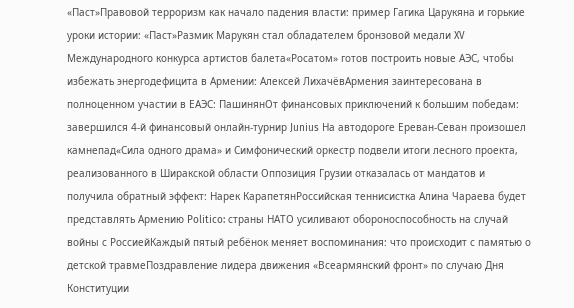«Паст»Правовой терроризм как начало падения власти: пример Гагика Царукяна и горькие уроки истории: «Паст»Размик Марукян стал обладателем бронзовой медали XV Международного конкурса артистов балета«Росатом» готов построить новые АЭС, чтобы избежать энергодефицита в Армении: Алексей ЛихачёвАрмения заинтересована в полноценном участии в ЕАЭС: ПашинянОт финансовых приключений к большим победам: завершился 4-й финансовый онлайн-турнир Junius На автодороге Ереван-Севан произошел камнепад«Сила одного драма» и Симфонический оркестр подвели итоги лесного проекта, реализованного в Ширакской области Оппозиция Грузии отказалась от мандатов и получила обратный эффект: Нарек КарапетянРоссийская теннисистка Алина Чараева будет представлять Армению Politico: страны НАТО усиливают обороноспособность на случай войны с РоссиейКаждый пятый ребёнок меняет воспоминания: что происходит с памятью о детской травмеПоздравление лидера движения «Всеармянский фронт» по случаю Дня Конституции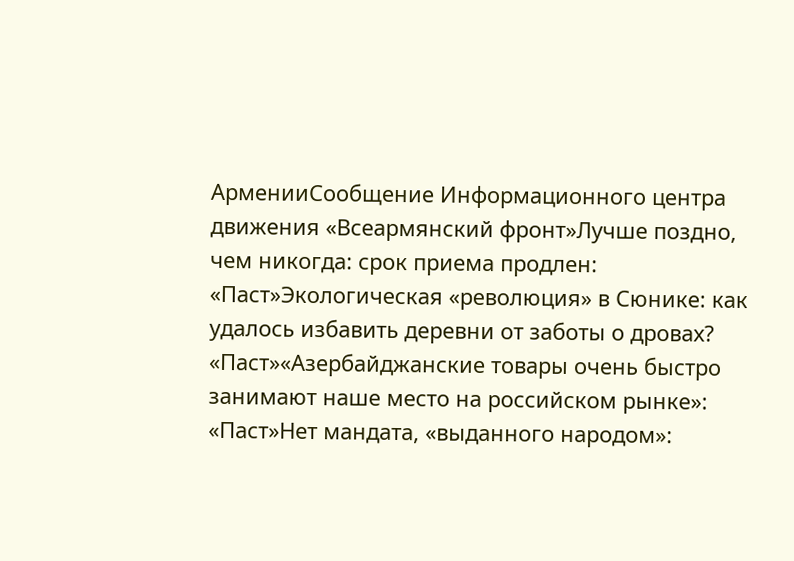АрменииСообщение Информационного центра движения «Всеармянский фронт»Лучше поздно, чем никогда: срок приема продлен: «Паст»Экологическая «революция» в Сюнике: как удалось избавить деревни от заботы о дровах? «Паст»«Азербайджанские товары очень быстро занимают наше место на российском рынке»: «Паст»Нет мандата, «выданного народом»: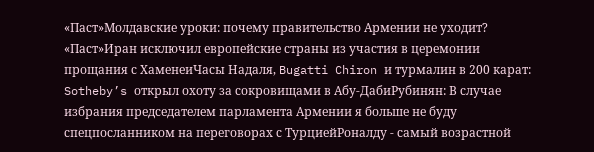«Паст»Молдавские уроки: почему правительство Армении не уходит? «Паст»Иран исключил европейские страны из участия в церемонии прощания с ХаменеиЧасы Надаля, Bugatti Chiron и турмалин в 200 карат: Sotheby’s открыл охоту за сокровищами в Абу-ДабиРубинян: В случае избрания председателем парламента Армении я больше не буду спецпосланником на переговорах с ТурциейРоналду - самый возрастной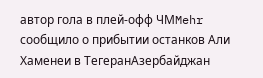автор гола в плей-офф ЧМMehr сообщило о прибытии останков Али Хаменеи в ТегеранАзербайджан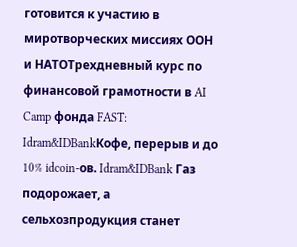готовится к участию в миротворческих миссиях ООН и НАТОТрехдневный курс по финансовой грамотности в AI Camp фонда FAST: Idram&IDBankКофе, перерыв и до 10% idcoin-ов. Idram&IDBank Газ подорожает, а сельхозпродукция станет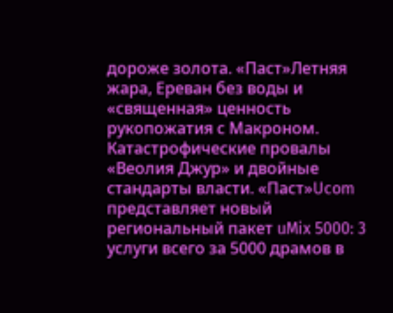дороже золота. «Паст»Летняя жара, Ереван без воды и «священная» ценность рукопожатия с Макроном. Катастрофические провалы «Веолия Джур» и двойные стандарты власти. «Паст»Ucom представляет новый региональный пакет uMix 5000: 3 услуги всего за 5000 драмов в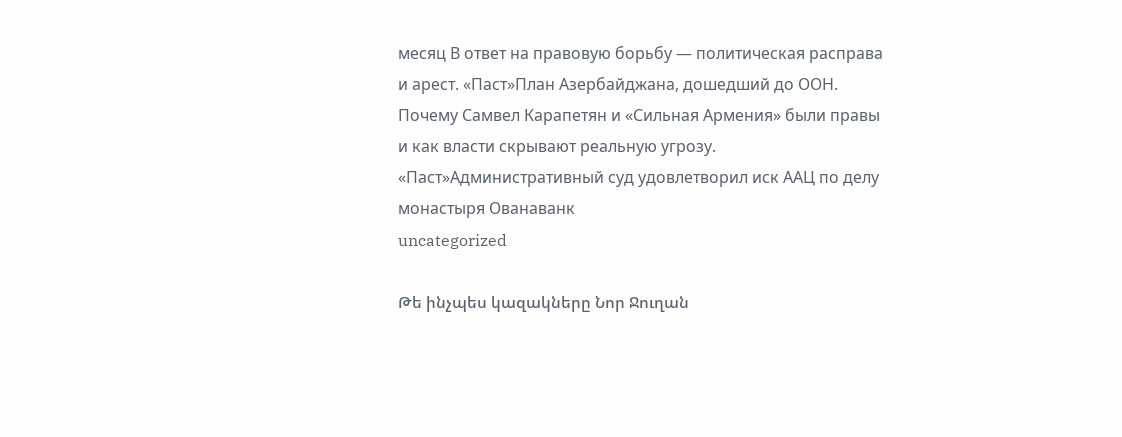месяц В ответ на правовую борьбу — политическая расправа и арест. «Паст»План Азербайджана, дошедший до ООН. Почему Самвел Карапетян и «Сильная Армения» были правы и как власти скрывают реальную угрозу. «Паст»Административный суд удовлетворил иск ААЦ по делу монастыря Ованаванк
uncategorized

Թե ինչպես կազակները Նոր Ջուղան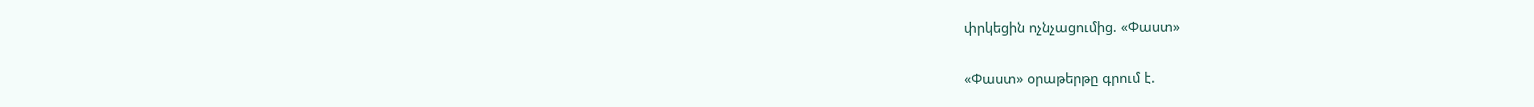փրկեցին ոչնչացումից. «Փաստ»

«Փաստ» օրաթերթը գրում է.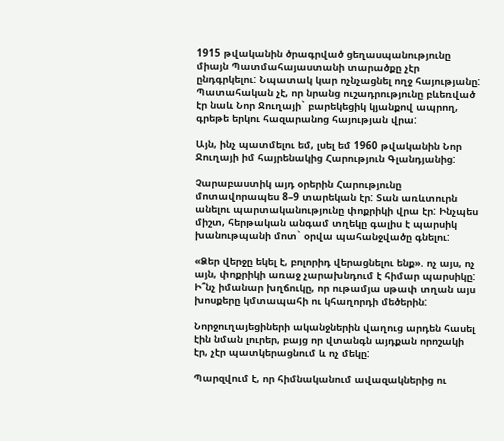1915 թվականին ծրագրված ցեղասպանությունը միայն Պատմահայաստանի տարածքը չէր ընդգրկելու: Նպատակ կար ոչնչացնել ողջ հայությանը: Պատահական չէ, որ նրանց ուշադրությունը բևեռված էր նաև Նոր Ջուղայի` բարեկեցիկ կյանքով ապրող, գրեթե երկու հազարանոց հայության վրա:

Այն, ինչ պատմելու եմ, լսել եմ 1960 թվականին Նոր Ջուղայի իմ հայրենակից Հարություն Գլանդյանից:

Չարաբաստիկ այդ օրերին Հարությունը մոտավորապես 8–9 տարեկան էր: Տան առևտուրն անելու պարտականությունը փոքրիկի վրա էր: Ինչպես միշտ, հերթական անգամ տղեկը գալիս է պարսիկ խանութպանի մոտ` օրվա պահանջվածը գնելու:

«Ձեր վերջը եկել է, բոլորիդ վերացնելու ենք». ոչ այս, ոչ այն, փոքրիկի առաջ չարախնդում է հիմար պարսիկը: Ի՞նչ իմանար խղճուկը, որ ութամյա սթափ տղան այս խոսքերը կմտապահի ու կհաղորդի մեծերին:

Նորջուղայեցիների ականջներին վաղուց արդեն հասել էին նման լուրեր, բայց որ վտանգն այդքան որոշակի էր, չէր պատկերացնում և ոչ մեկը:

Պարզվում է, որ հիմնականում ավազակներից ու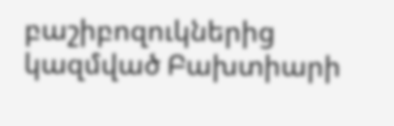բաշիբոզուկներից կազմված Բախտիարի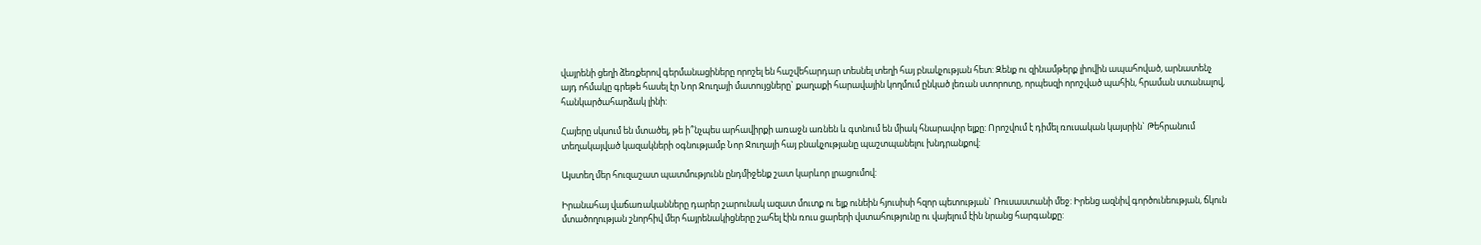վայրենի ցեղի ձեռքերով գերմանացիները որոշել են հաշվեհարդար տեսնել տեղի հայ բնակչության հետ: Զենք ու զինամթերք լիովին ապահոված, արնատենչ այդ ոհմակը գրեթե հասել էր Նոր Ջուղայի մատույցները` քաղաքի հարավային կողմում ընկած լեռան ստորոտը, որպեսզի որոշված պահին, հրաման ստանալով, հանկարծահարձակ լինի:

Հայերը սկսում են մտածել, թե ի՞նչպես արհավիրքի առաջն առնեն և գտնում են միակ հնարավոր ելքը: Որոշվում է դիմել ռուսական կայսրին` Թեհրանում տեղակայված կազակների օգնությամբ Նոր Ջուղայի հայ բնակչությանը պաշտպանելու խնդրանքով:

Այստեղ մեր հուզաշատ պատմությունն ընդմիջենք շատ կարևոր լրացումով:

Իրանահայ վաճառականները դարեր շարունակ ազատ մուտք ու ելք ունեին հյուսիսի հզոր պետության` Ռուսաստանի մեջ: Իրենց ազնիվ գործունեության, ճկուն մտածողության շնորհիվ մեր հայրենակիցները շահել էին ռուս ցարերի վստահությունը ու վայելում էին նրանց հարգանքը: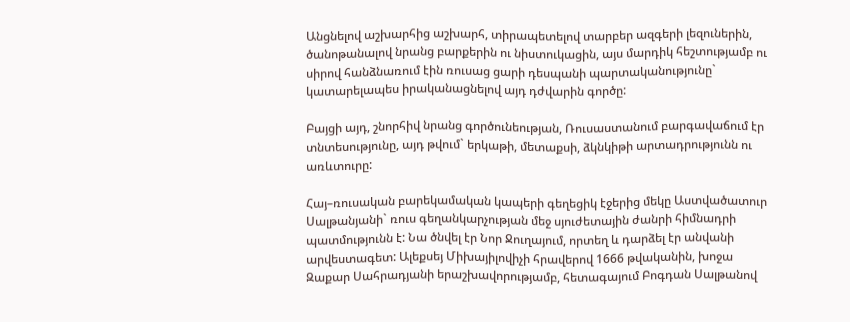Անցնելով աշխարհից աշխարհ, տիրապետելով տարբեր ազգերի լեզուներին, ծանոթանալով նրանց բարքերին ու նիստուկացին, այս մարդիկ հեշտությամբ ու սիրով հանձնառում էին ռուսաց ցարի դեսպանի պարտականությունը` կատարելապես իրականացնելով այդ դժվարին գործը:

Բայցի այդ, շնորհիվ նրանց գործունեության, Ռուսաստանում բարգավաճում էր տնտեսությունը, այդ թվում` երկաթի, մետաքսի, ձկնկիթի արտադրությունն ու առևտուրը:

Հայ–ռուսական բարեկամական կապերի գեղեցիկ էջերից մեկը Աստվածատուր Սալթանյանի` ռուս գեղանկարչության մեջ սյուժետային ժանրի հիմնադրի պատմությունն է: Նա ծնվել էր Նոր Ջուղայում, որտեղ և դարձել էր անվանի արվեստագետ: Ալեքսեյ Միխայիլովիչի հրավերով 1666 թվականին, խոջա Զաքար Սահրադյանի երաշխավորությամբ, հետագայում Բոգդան Սալթանով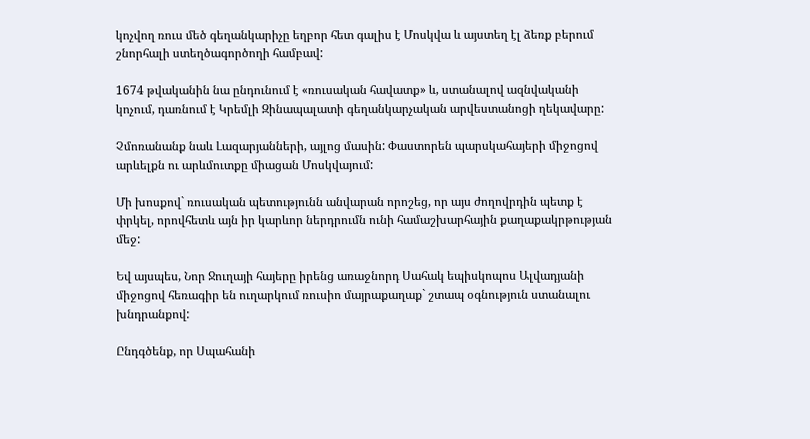կոչվող ռուս մեծ գեղանկարիչը եղբոր հետ գալիս է Մոսկվա և այստեղ էլ ձեռք բերում շնորհալի ստեղծագործողի համբավ:

1674 թվականին նա ընդունում է «ռուսական հավատք» և, ստանալով ազնվականի կոչում, դառնում է Կրեմլի Զինապալատի գեղանկարչական արվեստանոցի ղեկավարը:

Չմոռանանք նաև Լազարյանների, այլոց մասին: Փաստորեն պարսկահայերի միջոցով արևելքն ու արևմուտքը միացան Մոսկվայում:

Մի խոսքով` ռուսական պետությունն անվարան որոշեց, որ այս ժողովրդին պետք է փրկել, որովհետև այն իր կարևոր ներդրումն ունի համաշխարհային քաղաքակրթության մեջ:

Եվ այսպես, Նոր Ջուղայի հայերը իրենց առաջնորդ Սահակ եպիսկոպոս Ալվադյանի միջոցով հեռագիր են ուղարկում ռուսիո մայրաքաղաք` շտապ օգնություն ստանալու խնդրանքով:

Ընդգծենք, որ Սպահանի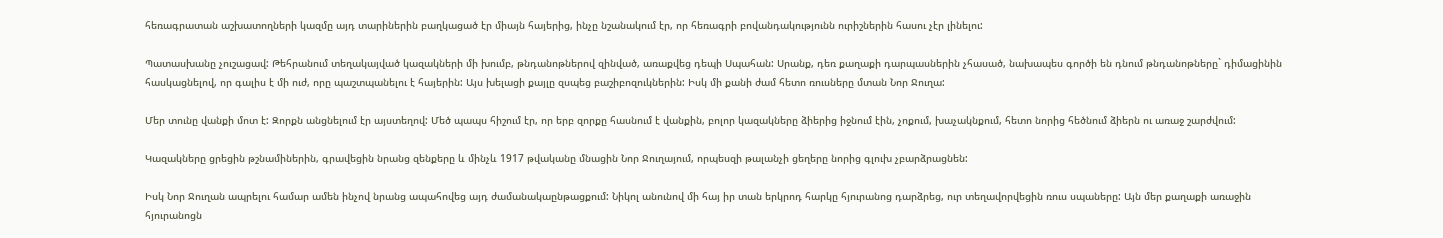հեռագրատան աշխատողների կազմը այդ տարիներին բաղկացած էր միայն հայերից, ինչը նշանակում էր, որ հեռագրի բովանդակությունն ուրիշներին հասու չէր լինելու:

Պատասխանը չուշացավ: Թեհրանում տեղակայված կազակների մի խումբ, թնդանոթներով զինված, առաքվեց դեպի Սպահան: Սրանք, դեռ քաղաքի դարպասներին չհասած, նախապես գործի են դնում թնդանոթները` դիմացինին հասկացնելով, որ գալիս է մի ուժ, որը պաշտպանելու է հայերին: Այս խելացի քայլը զսպեց բաշիբոզուկներին: Իսկ մի քանի ժամ հետո ռուսները մտան Նոր Ջուղա:

Մեր տունը վանքի մոտ է: Զորքն անցնելում էր այստեղով: Մեծ պապս հիշում էր, որ երբ զորքը հասնում է վանքին, բոլոր կազակները ձիերից իջնում էին, չոքում, խաչակնքում, հետո նորից հեծնում ձիերն ու առաջ շարժվում:

Կազակները ցրեցին թշնամիներին, գրավեցին նրանց զենքերը և մինչև 1917 թվականը մնացին Նոր Ջուղայում, որպեսզի թալանչի ցեղերը նորից գլուխ չբարձրացնեն:

Իսկ Նոր Ջուղան ապրելու համար ամեն ինչով նրանց ապահովեց այդ ժամանակաընթացքում: Նիկոլ անունով մի հայ իր տան երկրոդ հարկը հյուրանոց դարձրեց, ուր տեղավորվեցին ռուս սպաները: Այն մեր քաղաքի առաջին հյուրանոցն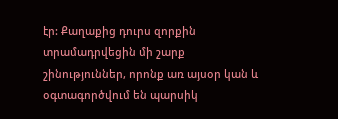էր: Քաղաքից դուրս զորքին տրամադրվեցին մի շարք շինություններ, որոնք առ այսօր կան և օգտագործվում են պարսիկ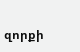զորքի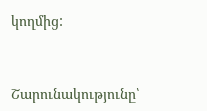կողմից:



Շարունակությունը՝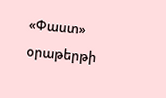«Փաստ» օրաթերթի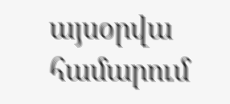այսօրվա համարում